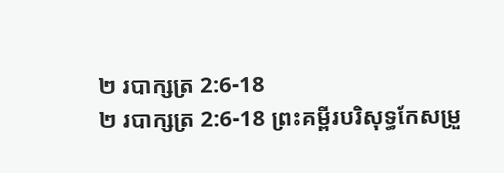២ របាក្សត្រ 2:6-18
២ របាក្សត្រ 2:6-18 ព្រះគម្ពីរបរិសុទ្ធកែសម្រួ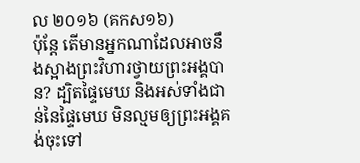ល ២០១៦ (គកស១៦)
ប៉ុន្តែ តើមានអ្នកណាដែលអាចនឹងស្អាងព្រះវិហារថ្វាយព្រះអង្គបាន? ដ្បិតផ្ទៃមេឃ និងអស់ទាំងជាន់នៃផ្ទៃមេឃ មិនល្មមឲ្យព្រះអង្គគង់ចុះទៅ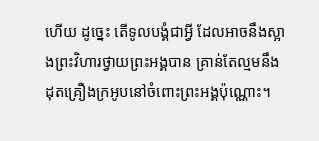ហើយ ដូច្នេះ តើទូលបង្គំជាអ្វី ដែលអាចនឹងស្អាងព្រះវិហារថ្វាយព្រះអង្គបាន គ្រាន់តែល្មមនឹងដុតគ្រឿងក្រអូបនៅចំពោះព្រះអង្គប៉ុណ្ណោះ។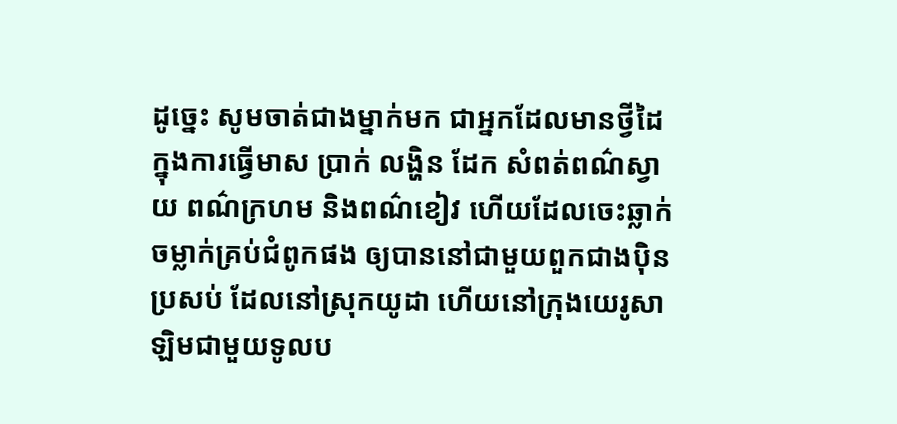ដូច្នេះ សូមចាត់ជាងម្នាក់មក ជាអ្នកដែលមានថ្វីដៃក្នុងការធ្វើមាស ប្រាក់ លង្ហិន ដែក សំពត់ពណ៌ស្វាយ ពណ៌ក្រហម និងពណ៌ខៀវ ហើយដែលចេះឆ្លាក់ចម្លាក់គ្រប់ជំពូកផង ឲ្យបាននៅជាមួយពួកជាងប៉ិនប្រសប់ ដែលនៅស្រុកយូដា ហើយនៅក្រុងយេរូសាឡិមជាមួយទូលប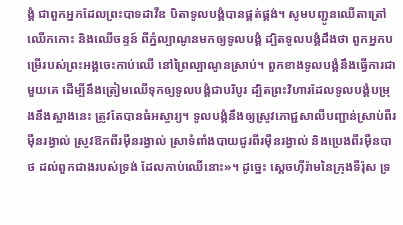ង្គំ ជាពួកអ្នកដែលព្រះបាទដាវីឌ បិតាទូលបង្គំបានផ្គត់ផ្គង់។ សូមបញ្ជូនឈើតាត្រៅ ឈើកកោះ និងឈើចន្ទន៍ ពីភ្នំល្បាណូនមកឲ្យទូលបង្គំ ដ្បិតទូលបង្គំដឹងថា ពួកអ្នកបម្រើរបស់ព្រះអង្គចេះកាប់ឈើ នៅព្រៃល្បាណូនស្រាប់។ ពួកខាងទូលបង្គំនឹងធ្វើការជាមួយគេ ដើម្បីនឹងត្រៀមឈើទុកឲ្យទូលបង្គំជាបរិបូរ ដ្បិតព្រះវិហារដែលទូលបង្គំបម្រុងនឹងស្អាងនេះ ត្រូវតែបានធំអស្ចារ្យ។ ទូលបង្គំនឹងឲ្យស្រូវភោជ្ជសាលីបញ្ជាន់ស្រាប់ពីរម៉ឺនរង្វាល់ ស្រូវឱកពីរម៉ឺនរង្វាល់ ស្រាទំពាំងបាយជូរពីរម៉ឺនរង្វាល់ និងប្រេងពីរម៉ឺនបាថ ដល់ពួកជាងរបស់ទ្រង់ ដែលកាប់ឈើនោះ»។ ដូច្នេះ ស្តេចហ៊ីរ៉ាមនៃក្រុងទីរ៉ុស ទ្រ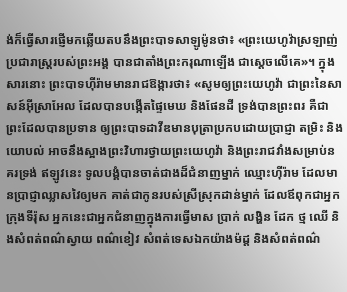ង់ក៏ធ្វើសារផ្ញើមកឆ្លើយតបនឹងព្រះបាទសាឡូម៉ូនថា៖ «ព្រះយេហូវ៉ាស្រឡាញ់ប្រជារាស្ត្ររបស់ព្រះអង្គ បានជាតាំងព្រះករុណាឡើង ជាស្តេចលើគេ»។ ក្នុងសារនោះ ព្រះបាទហ៊ីរ៉ាមមានរាជឱង្ការថា៖ «សូមឲ្យព្រះយេហូវ៉ា ជាព្រះនៃសាសន៍អ៊ីស្រាអែល ដែលបានបង្កើតផ្ទៃមេឃ និងផែនដី ទ្រង់បានព្រះពរ គឺជាព្រះដែលបានប្រទាន ឲ្យព្រះបាទដាវីឌមានបុត្រាប្រកបដោយប្រាជ្ញា តម្រិះ និងយោបល់ អាចនឹងស្អាងព្រះវិហារថ្វាយព្រះយេហូវ៉ា និងព្រះរាជវាំងសម្រាប់នគរទ្រង់ ឥឡូវនេះ ទូលបង្គំបានចាត់ជាងដ៏ជំនាញម្នាក់ ឈ្មោះហ៊ីរ៉ាម ដែលមានប្រាជ្ញាឈ្លាសវៃឲ្យមក គាត់ជាកូនរបស់ស្រីស្រុកដាន់ម្នាក់ ដែលឪពុកជាអ្នកក្រុងទីរ៉ុស អ្នកនេះជាអ្នកជំនាញក្នុងការធ្វើមាស ប្រាក់ លង្ហិន ដែក ថ្ម ឈើ និងសំពត់ពណ៌ស្វាយ ពណ៌ខៀវ សំពត់ទេសឯកយ៉ាងម៉ដ្ដ និងសំពត់ពណ៌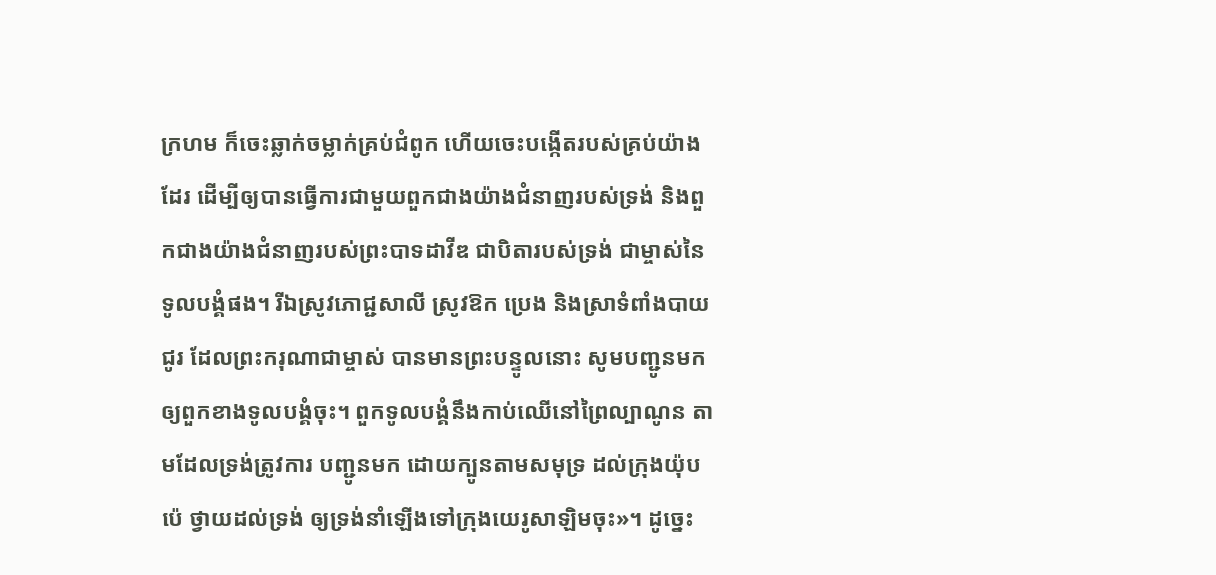ក្រហម ក៏ចេះឆ្លាក់ចម្លាក់គ្រប់ជំពូក ហើយចេះបង្កើតរបស់គ្រប់យ៉ាងដែរ ដើម្បីឲ្យបានធ្វើការជាមួយពួកជាងយ៉ាងជំនាញរបស់ទ្រង់ និងពួកជាងយ៉ាងជំនាញរបស់ព្រះបាទដាវីឌ ជាបិតារបស់ទ្រង់ ជាម្ចាស់នៃទូលបង្គំផង។ រីឯស្រូវភោជ្ជសាលី ស្រូវឱក ប្រេង និងស្រាទំពាំងបាយជូរ ដែលព្រះករុណាជាម្ចាស់ បានមានព្រះបន្ទូលនោះ សូមបញ្ជូនមកឲ្យពួកខាងទូលបង្គំចុះ។ ពួកទូលបង្គំនឹងកាប់ឈើនៅព្រៃល្បាណូន តាមដែលទ្រង់ត្រូវការ បញ្ជូនមក ដោយក្បូនតាមសមុទ្រ ដល់ក្រុងយ៉ុបប៉េ ថ្វាយដល់ទ្រង់ ឲ្យទ្រង់នាំឡើងទៅក្រុងយេរូសាឡិមចុះ»។ ដូច្នេះ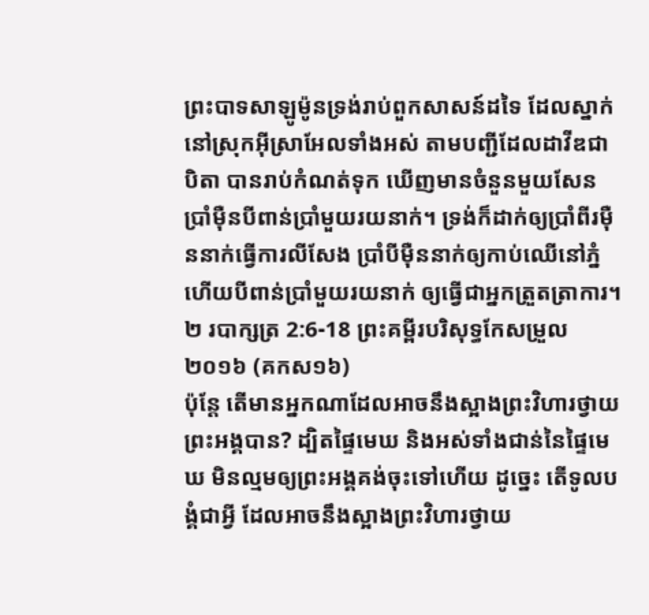ព្រះបាទសាឡូម៉ូនទ្រង់រាប់ពួកសាសន៍ដទៃ ដែលស្នាក់នៅស្រុកអ៊ីស្រាអែលទាំងអស់ តាមបញ្ជីដែលដាវីឌជាបិតា បានរាប់កំណត់ទុក ឃើញមានចំនួនមួយសែនប្រាំម៉ឺនបីពាន់ប្រាំមួយរយនាក់។ ទ្រង់ក៏ដាក់ឲ្យប្រាំពីរម៉ឺននាក់ធ្វើការលីសែង ប្រាំបីម៉ឺននាក់ឲ្យកាប់ឈើនៅភ្នំ ហើយបីពាន់ប្រាំមួយរយនាក់ ឲ្យធ្វើជាអ្នកត្រួតត្រាការ។
២ របាក្សត្រ 2:6-18 ព្រះគម្ពីរបរិសុទ្ធកែសម្រួល ២០១៦ (គកស១៦)
ប៉ុន្តែ តើមានអ្នកណាដែលអាចនឹងស្អាងព្រះវិហារថ្វាយព្រះអង្គបាន? ដ្បិតផ្ទៃមេឃ និងអស់ទាំងជាន់នៃផ្ទៃមេឃ មិនល្មមឲ្យព្រះអង្គគង់ចុះទៅហើយ ដូច្នេះ តើទូលបង្គំជាអ្វី ដែលអាចនឹងស្អាងព្រះវិហារថ្វាយ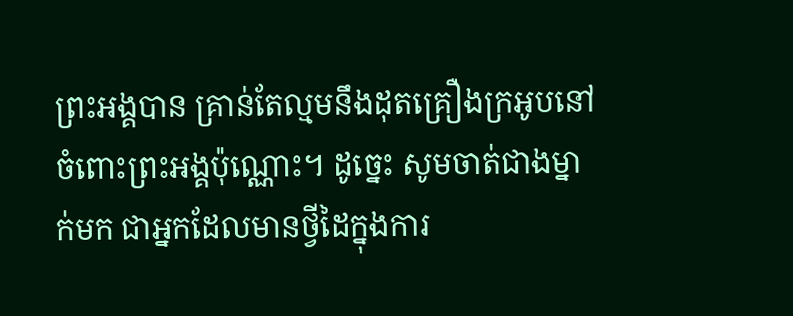ព្រះអង្គបាន គ្រាន់តែល្មមនឹងដុតគ្រឿងក្រអូបនៅចំពោះព្រះអង្គប៉ុណ្ណោះ។ ដូច្នេះ សូមចាត់ជាងម្នាក់មក ជាអ្នកដែលមានថ្វីដៃក្នុងការ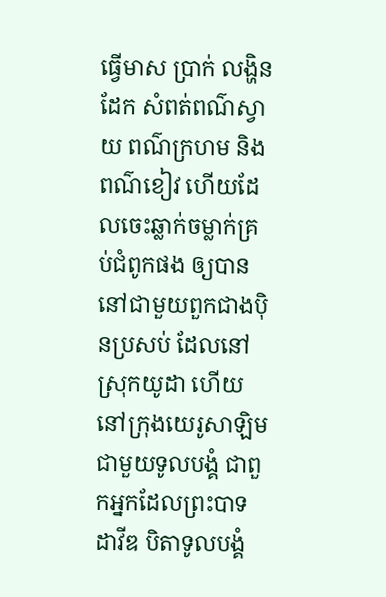ធ្វើមាស ប្រាក់ លង្ហិន ដែក សំពត់ពណ៌ស្វាយ ពណ៌ក្រហម និងពណ៌ខៀវ ហើយដែលចេះឆ្លាក់ចម្លាក់គ្រប់ជំពូកផង ឲ្យបាននៅជាមួយពួកជាងប៉ិនប្រសប់ ដែលនៅស្រុកយូដា ហើយនៅក្រុងយេរូសាឡិមជាមួយទូលបង្គំ ជាពួកអ្នកដែលព្រះបាទដាវីឌ បិតាទូលបង្គំ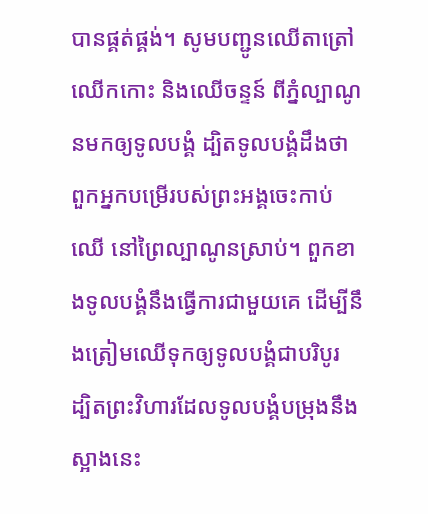បានផ្គត់ផ្គង់។ សូមបញ្ជូនឈើតាត្រៅ ឈើកកោះ និងឈើចន្ទន៍ ពីភ្នំល្បាណូនមកឲ្យទូលបង្គំ ដ្បិតទូលបង្គំដឹងថា ពួកអ្នកបម្រើរបស់ព្រះអង្គចេះកាប់ឈើ នៅព្រៃល្បាណូនស្រាប់។ ពួកខាងទូលបង្គំនឹងធ្វើការជាមួយគេ ដើម្បីនឹងត្រៀមឈើទុកឲ្យទូលបង្គំជាបរិបូរ ដ្បិតព្រះវិហារដែលទូលបង្គំបម្រុងនឹងស្អាងនេះ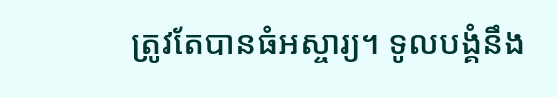ត្រូវតែបានធំអស្ចារ្យ។ ទូលបង្គំនឹង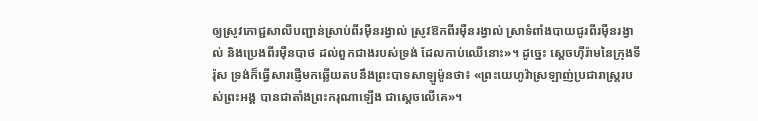ឲ្យស្រូវភោជ្ជសាលីបញ្ជាន់ស្រាប់ពីរម៉ឺនរង្វាល់ ស្រូវឱកពីរម៉ឺនរង្វាល់ ស្រាទំពាំងបាយជូរពីរម៉ឺនរង្វាល់ និងប្រេងពីរម៉ឺនបាថ ដល់ពួកជាងរបស់ទ្រង់ ដែលកាប់ឈើនោះ»។ ដូច្នេះ ស្តេចហ៊ីរ៉ាមនៃក្រុងទីរ៉ុស ទ្រង់ក៏ធ្វើសារផ្ញើមកឆ្លើយតបនឹងព្រះបាទសាឡូម៉ូនថា៖ «ព្រះយេហូវ៉ាស្រឡាញ់ប្រជារាស្ត្ររបស់ព្រះអង្គ បានជាតាំងព្រះករុណាឡើង ជាស្តេចលើគេ»។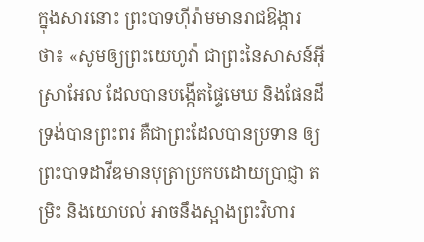ក្នុងសារនោះ ព្រះបាទហ៊ីរ៉ាមមានរាជឱង្ការថា៖ «សូមឲ្យព្រះយេហូវ៉ា ជាព្រះនៃសាសន៍អ៊ីស្រាអែល ដែលបានបង្កើតផ្ទៃមេឃ និងផែនដី ទ្រង់បានព្រះពរ គឺជាព្រះដែលបានប្រទាន ឲ្យព្រះបាទដាវីឌមានបុត្រាប្រកបដោយប្រាជ្ញា តម្រិះ និងយោបល់ អាចនឹងស្អាងព្រះវិហារ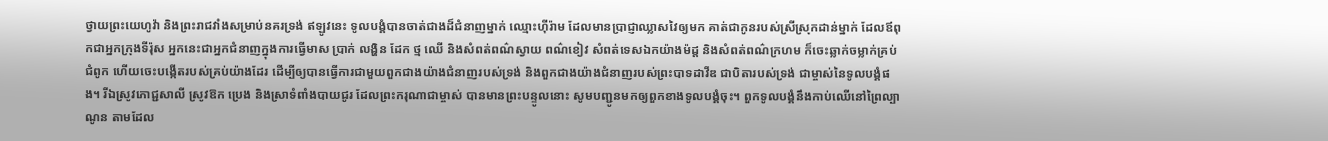ថ្វាយព្រះយេហូវ៉ា និងព្រះរាជវាំងសម្រាប់នគរទ្រង់ ឥឡូវនេះ ទូលបង្គំបានចាត់ជាងដ៏ជំនាញម្នាក់ ឈ្មោះហ៊ីរ៉ាម ដែលមានប្រាជ្ញាឈ្លាសវៃឲ្យមក គាត់ជាកូនរបស់ស្រីស្រុកដាន់ម្នាក់ ដែលឪពុកជាអ្នកក្រុងទីរ៉ុស អ្នកនេះជាអ្នកជំនាញក្នុងការធ្វើមាស ប្រាក់ លង្ហិន ដែក ថ្ម ឈើ និងសំពត់ពណ៌ស្វាយ ពណ៌ខៀវ សំពត់ទេសឯកយ៉ាងម៉ដ្ដ និងសំពត់ពណ៌ក្រហម ក៏ចេះឆ្លាក់ចម្លាក់គ្រប់ជំពូក ហើយចេះបង្កើតរបស់គ្រប់យ៉ាងដែរ ដើម្បីឲ្យបានធ្វើការជាមួយពួកជាងយ៉ាងជំនាញរបស់ទ្រង់ និងពួកជាងយ៉ាងជំនាញរបស់ព្រះបាទដាវីឌ ជាបិតារបស់ទ្រង់ ជាម្ចាស់នៃទូលបង្គំផង។ រីឯស្រូវភោជ្ជសាលី ស្រូវឱក ប្រេង និងស្រាទំពាំងបាយជូរ ដែលព្រះករុណាជាម្ចាស់ បានមានព្រះបន្ទូលនោះ សូមបញ្ជូនមកឲ្យពួកខាងទូលបង្គំចុះ។ ពួកទូលបង្គំនឹងកាប់ឈើនៅព្រៃល្បាណូន តាមដែល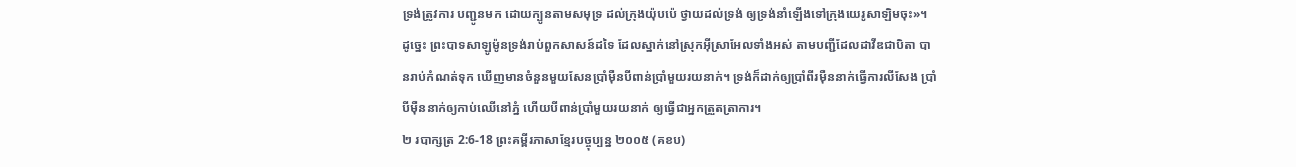ទ្រង់ត្រូវការ បញ្ជូនមក ដោយក្បូនតាមសមុទ្រ ដល់ក្រុងយ៉ុបប៉េ ថ្វាយដល់ទ្រង់ ឲ្យទ្រង់នាំឡើងទៅក្រុងយេរូសាឡិមចុះ»។ ដូច្នេះ ព្រះបាទសាឡូម៉ូនទ្រង់រាប់ពួកសាសន៍ដទៃ ដែលស្នាក់នៅស្រុកអ៊ីស្រាអែលទាំងអស់ តាមបញ្ជីដែលដាវីឌជាបិតា បានរាប់កំណត់ទុក ឃើញមានចំនួនមួយសែនប្រាំម៉ឺនបីពាន់ប្រាំមួយរយនាក់។ ទ្រង់ក៏ដាក់ឲ្យប្រាំពីរម៉ឺននាក់ធ្វើការលីសែង ប្រាំបីម៉ឺននាក់ឲ្យកាប់ឈើនៅភ្នំ ហើយបីពាន់ប្រាំមួយរយនាក់ ឲ្យធ្វើជាអ្នកត្រួតត្រាការ។
២ របាក្សត្រ 2:6-18 ព្រះគម្ពីរភាសាខ្មែរបច្ចុប្បន្ន ២០០៥ (គខប)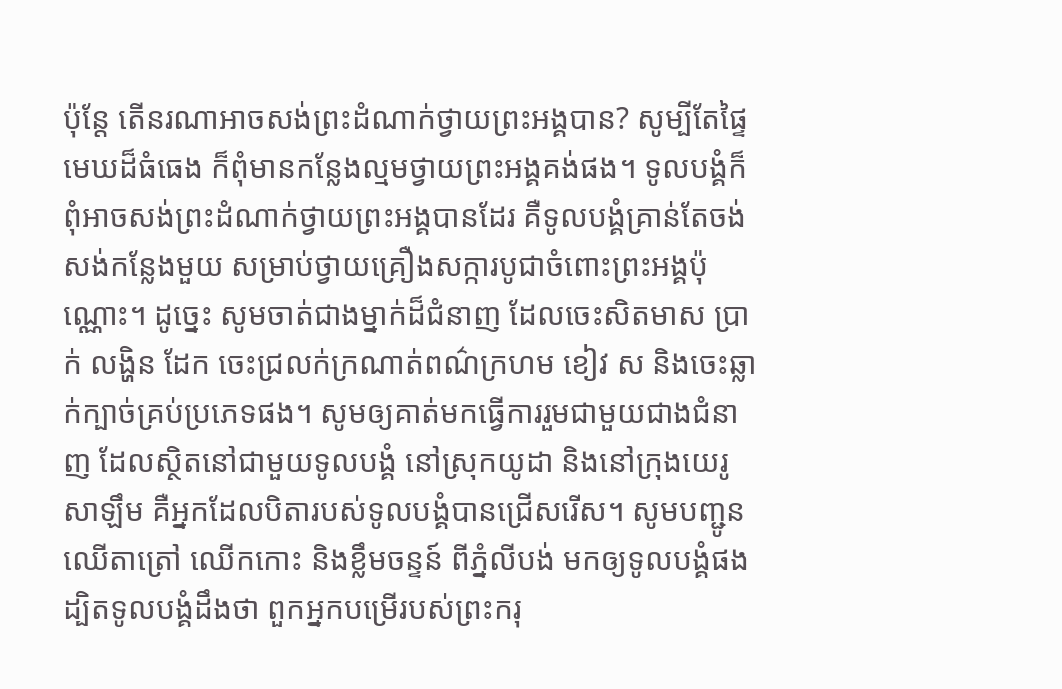ប៉ុន្តែ តើនរណាអាចសង់ព្រះដំណាក់ថ្វាយព្រះអង្គបាន? សូម្បីតែផ្ទៃមេឃដ៏ធំធេង ក៏ពុំមានកន្លែងល្មមថ្វាយព្រះអង្គគង់ផង។ ទូលបង្គំក៏ពុំអាចសង់ព្រះដំណាក់ថ្វាយព្រះអង្គបានដែរ គឺទូលបង្គំគ្រាន់តែចង់សង់កន្លែងមួយ សម្រាប់ថ្វាយគ្រឿងសក្ការបូជាចំពោះព្រះអង្គប៉ុណ្ណោះ។ ដូច្នេះ សូមចាត់ជាងម្នាក់ដ៏ជំនាញ ដែលចេះសិតមាស ប្រាក់ លង្ហិន ដែក ចេះជ្រលក់ក្រណាត់ពណ៌ក្រហម ខៀវ ស និងចេះឆ្លាក់ក្បាច់គ្រប់ប្រភេទផង។ សូមឲ្យគាត់មកធ្វើការរួមជាមួយជាងជំនាញ ដែលស្ថិតនៅជាមួយទូលបង្គំ នៅស្រុកយូដា និងនៅក្រុងយេរូសាឡឹម គឺអ្នកដែលបិតារបស់ទូលបង្គំបានជ្រើសរើស។ សូមបញ្ជូនឈើតាត្រៅ ឈើកកោះ និងខ្លឹមចន្ទន៍ ពីភ្នំលីបង់ មកឲ្យទូលបង្គំផង ដ្បិតទូលបង្គំដឹងថា ពួកអ្នកបម្រើរបស់ព្រះករុ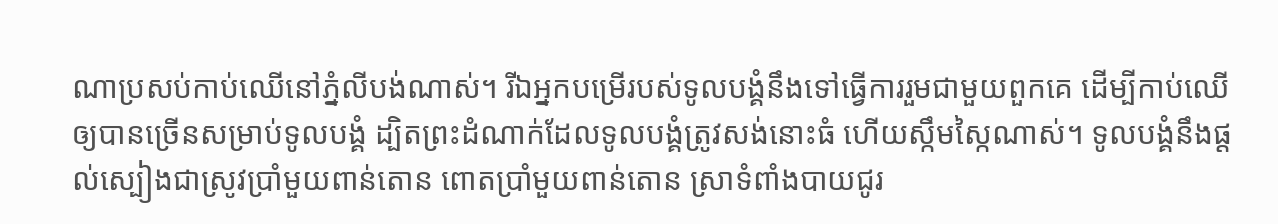ណាប្រសប់កាប់ឈើនៅភ្នំលីបង់ណាស់។ រីឯអ្នកបម្រើរបស់ទូលបង្គំនឹងទៅធ្វើការរួមជាមួយពួកគេ ដើម្បីកាប់ឈើឲ្យបានច្រើនសម្រាប់ទូលបង្គំ ដ្បិតព្រះដំណាក់ដែលទូលបង្គំត្រូវសង់នោះធំ ហើយស្កឹមស្កៃណាស់។ ទូលបង្គំនឹងផ្ដល់ស្បៀងជាស្រូវប្រាំមួយពាន់តោន ពោតប្រាំមួយពាន់តោន ស្រាទំពាំងបាយជូរ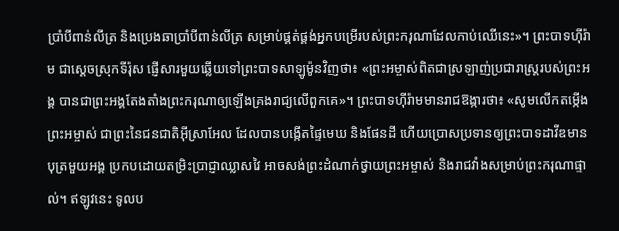ប្រាំបីពាន់លីត្រ និងប្រេងឆាប្រាំបីពាន់លីត្រ សម្រាប់ផ្គត់ផ្គង់អ្នកបម្រើរបស់ព្រះករុណាដែលកាប់ឈើនេះ»។ ព្រះបាទហ៊ីរ៉ាម ជាស្ដេចស្រុកទីរ៉ុស ផ្ញើសារមួយឆ្លើយទៅព្រះបាទសាឡូម៉ូនវិញថា៖ «ព្រះអម្ចាស់ពិតជាស្រឡាញ់ប្រជារាស្ត្ររបស់ព្រះអង្គ បានជាព្រះអង្គតែងតាំងព្រះករុណាឲ្យឡើងគ្រងរាជ្យលើពួកគេ»។ ព្រះបាទហ៊ីរ៉ាមមានរាជឱង្ការថា៖ «សូមលើកតម្កើងព្រះអម្ចាស់ ជាព្រះនៃជនជាតិអ៊ីស្រាអែល ដែលបានបង្កើតផ្ទៃមេឃ និងផែនដី ហើយប្រោសប្រទានឲ្យព្រះបាទដាវីឌមានបុត្រមួយអង្គ ប្រកបដោយតម្រិះប្រាជ្ញាឈ្លាសវៃ អាចសង់ព្រះដំណាក់ថ្វាយព្រះអម្ចាស់ និងរាជវាំងសម្រាប់ព្រះករុណាផ្ទាល់។ ឥឡូវនេះ ទូលប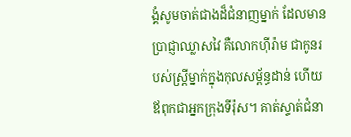ង្គំសូមចាត់ជាងដ៏ជំនាញម្នាក់ ដែលមានប្រាជ្ញាឈ្លាសវៃ គឺលោកហ៊ីរ៉ាម ជាកូនរបស់ស្ត្រីម្នាក់ក្នុងកុលសម្ព័ន្ធដាន់ ហើយឪពុកជាអ្នកក្រុងទីរ៉ុស។ គាត់ស្ទាត់ជំនា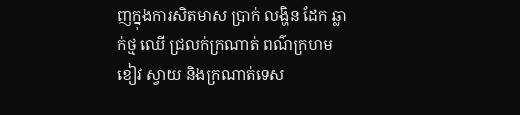ញក្នុងការសិតមាស ប្រាក់ លង្ហិន ដែក ឆ្លាក់ថ្ម ឈើ ជ្រលក់ក្រណាត់ ពណ៌ក្រហម ខៀវ ស្វាយ និងក្រណាត់ទេស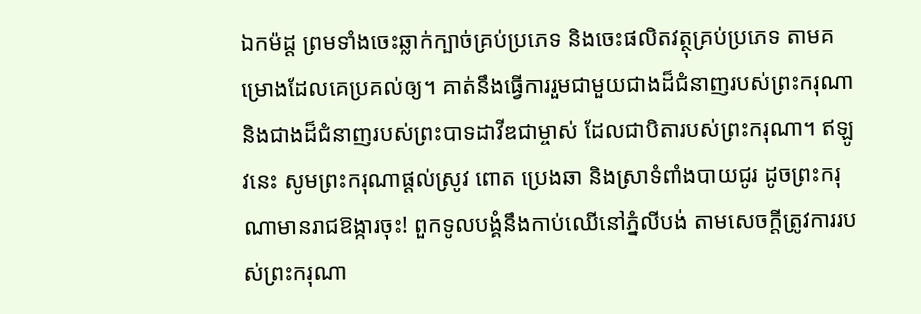ឯកម៉ដ្ដ ព្រមទាំងចេះឆ្លាក់ក្បាច់គ្រប់ប្រភេទ និងចេះផលិតវត្ថុគ្រប់ប្រភេទ តាមគម្រោងដែលគេប្រគល់ឲ្យ។ គាត់នឹងធ្វើការរួមជាមួយជាងដ៏ជំនាញរបស់ព្រះករុណា និងជាងដ៏ជំនាញរបស់ព្រះបាទដាវីឌជាម្ចាស់ ដែលជាបិតារបស់ព្រះករុណា។ ឥឡូវនេះ សូមព្រះករុណាផ្ដល់ស្រូវ ពោត ប្រេងឆា និងស្រាទំពាំងបាយជូរ ដូចព្រះករុណាមានរាជឱង្ការចុះ! ពួកទូលបង្គំនឹងកាប់ឈើនៅភ្នំលីបង់ តាមសេចក្ដីត្រូវការរបស់ព្រះករុណា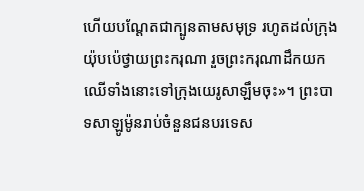ហើយបណ្តែតជាក្បូនតាមសមុទ្រ រហូតដល់ក្រុងយ៉ុបប៉េថ្វាយព្រះករុណា រួចព្រះករុណាដឹកយកឈើទាំងនោះទៅក្រុងយេរូសាឡឹមចុះ»។ ព្រះបាទសាឡូម៉ូនរាប់ចំនួនជនបរទេស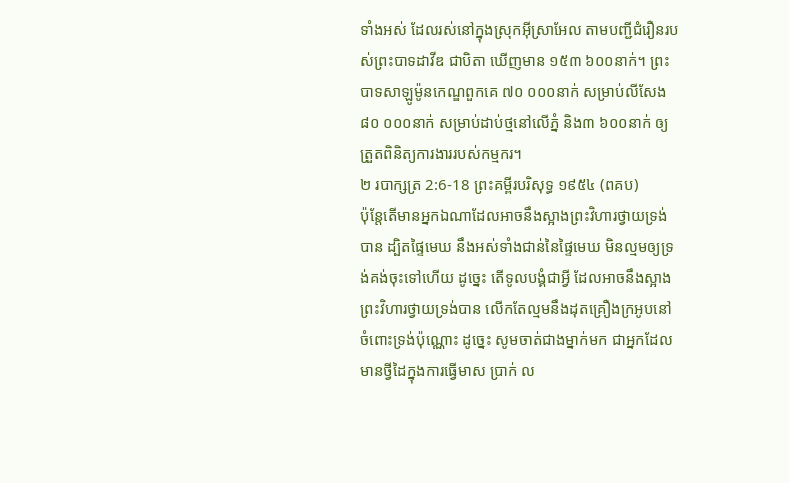ទាំងអស់ ដែលរស់នៅក្នុងស្រុកអ៊ីស្រាអែល តាមបញ្ជីជំរឿនរបស់ព្រះបាទដាវីឌ ជាបិតា ឃើញមាន ១៥៣ ៦០០នាក់។ ព្រះបាទសាឡូម៉ូនកេណ្ឌពួកគេ ៧០ ០០០នាក់ សម្រាប់លីសែង ៨០ ០០០នាក់ សម្រាប់ដាប់ថ្មនៅលើភ្នំ និង៣ ៦០០នាក់ ឲ្យត្រួតពិនិត្យការងាររបស់កម្មករ។
២ របាក្សត្រ 2:6-18 ព្រះគម្ពីរបរិសុទ្ធ ១៩៥៤ (ពគប)
ប៉ុន្តែតើមានអ្នកឯណាដែលអាចនឹងស្អាងព្រះវិហារថ្វាយទ្រង់បាន ដ្បិតផ្ទៃមេឃ នឹងអស់ទាំងជាន់នៃផ្ទៃមេឃ មិនល្មមឲ្យទ្រង់គង់ចុះទៅហើយ ដូច្នេះ តើទូលបង្គំជាអ្វី ដែលអាចនឹងស្អាងព្រះវិហារថ្វាយទ្រង់បាន លើកតែល្មមនឹងដុតគ្រឿងក្រអូបនៅចំពោះទ្រង់ប៉ុណ្ណោះ ដូច្នេះ សូមចាត់ជាងម្នាក់មក ជាអ្នកដែលមានថ្វីដៃក្នុងការធ្វើមាស ប្រាក់ ល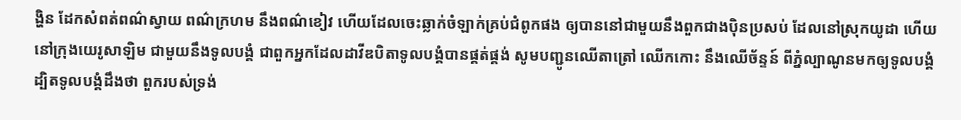ង្ហិន ដែកសំពត់ពណ៌ស្វាយ ពណ៌ក្រហម នឹងពណ៌ខៀវ ហើយដែលចេះឆ្លាក់ចំឡាក់គ្រប់ជំពូកផង ឲ្យបាននៅជាមួយនឹងពួកជាងប៉ិនប្រសប់ ដែលនៅស្រុកយូដា ហើយនៅក្រុងយេរូសាឡិម ជាមួយនឹងទូលបង្គំ ជាពួកអ្នកដែលដាវីឌបិតាទូលបង្គំបានផ្គត់ផ្គង់ សូមបញ្ជូនឈើតាត្រៅ ឈើកកោះ នឹងឈើច័ន្ទន៍ ពីភ្នំល្បាណូនមកឲ្យទូលបង្គំ ដ្បិតទូលបង្គំដឹងថា ពួករបស់ទ្រង់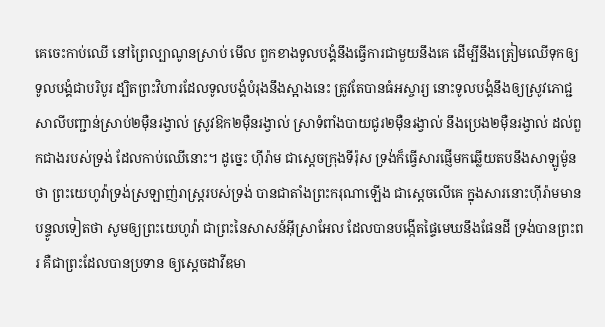គេចេះកាប់ឈើ នៅព្រៃល្បាណូនស្រាប់ មើល ពួកខាងទូលបង្គំនឹងធ្វើការជាមួយនឹងគេ ដើម្បីនឹងត្រៀមឈើទុកឲ្យទូលបង្គំជាបរិបូរ ដ្បិតព្រះវិហារដែលទូលបង្គំបំរុងនឹងស្អាងនេះ ត្រូវតែបានធំអស្ចារ្យ នោះទូលបង្គំនឹងឲ្យស្រូវភោជ្ជសាលីបញ្ជាន់ស្រាប់២ម៉ឺនរង្វាល់ ស្រូវឱក២ម៉ឺនរង្វាល់ ស្រាទំពាំងបាយជូរ២ម៉ឺនរង្វាល់ នឹងប្រេង២ម៉ឺនរង្វាល់ ដល់ពួកជាងរបស់ទ្រង់ ដែលកាប់ឈើនោះ។ ដូច្នេះ ហ៊ីរ៉ាម ជាស្តេចក្រុងទីរ៉ុស ទ្រង់ក៏ធ្វើសារផ្ញើមកឆ្លើយតបនឹងសាឡូម៉ូនថា ព្រះយេហូវ៉ាទ្រង់ស្រឡាញ់រាស្ត្ររបស់ទ្រង់ បានជាតាំងព្រះករុណាឡើង ជាស្តេចលើគេ ក្នុងសារនោះហ៊ីរ៉ាមមានបន្ទូលទៀតថា សូមឲ្យព្រះយេហូវ៉ា ជាព្រះនៃសាសន៍អ៊ីស្រាអែល ដែលបានបង្កើតផ្ទៃមេឃនឹងផែនដី ទ្រង់បានព្រះពរ គឺជាព្រះដែលបានប្រទាន ឲ្យស្តេចដាវីឌមា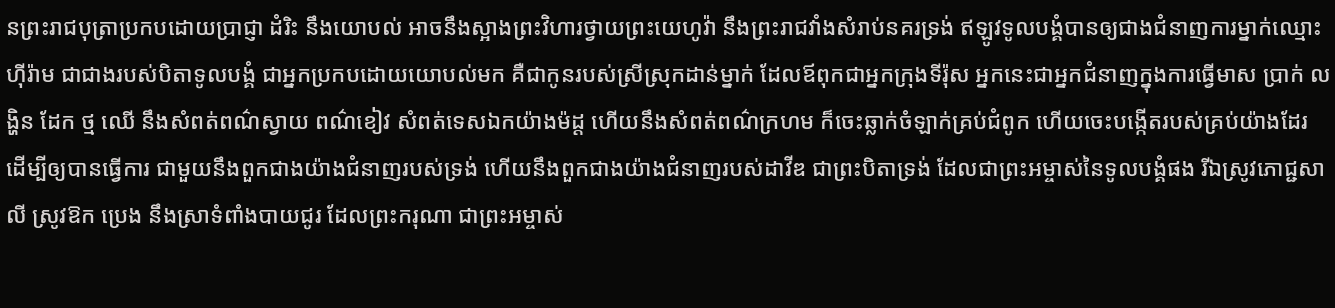នព្រះរាជបុត្រាប្រកបដោយប្រាជ្ញា ដំរិះ នឹងយោបល់ អាចនឹងស្អាងព្រះវិហារថ្វាយព្រះយេហូវ៉ា នឹងព្រះរាជវាំងសំរាប់នគរទ្រង់ ឥឡូវទូលបង្គំបានឲ្យជាងជំនាញការម្នាក់ឈ្មោះហ៊ីរ៉ាម ជាជាងរបស់បិតាទូលបង្គំ ជាអ្នកប្រកបដោយយោបល់មក គឺជាកូនរបស់ស្រីស្រុកដាន់ម្នាក់ ដែលឪពុកជាអ្នកក្រុងទីរ៉ុស អ្នកនេះជាអ្នកជំនាញក្នុងការធ្វើមាស ប្រាក់ លង្ហិន ដែក ថ្ម ឈើ នឹងសំពត់ពណ៌ស្វាយ ពណ៌ខៀវ សំពត់ទេសឯកយ៉ាងម៉ដ្ត ហើយនឹងសំពត់ពណ៌ក្រហម ក៏ចេះឆ្លាក់ចំឡាក់គ្រប់ជំពូក ហើយចេះបង្កើតរបស់គ្រប់យ៉ាងដែរ ដើម្បីឲ្យបានធ្វើការ ជាមួយនឹងពួកជាងយ៉ាងជំនាញរបស់ទ្រង់ ហើយនឹងពួកជាងយ៉ាងជំនាញរបស់ដាវីឌ ជាព្រះបិតាទ្រង់ ដែលជាព្រះអម្ចាស់នៃទូលបង្គំផង រីឯស្រូវភោជ្ជសាលី ស្រូវឱក ប្រេង នឹងស្រាទំពាំងបាយជូរ ដែលព្រះករុណា ជាព្រះអម្ចាស់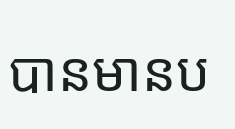បានមានប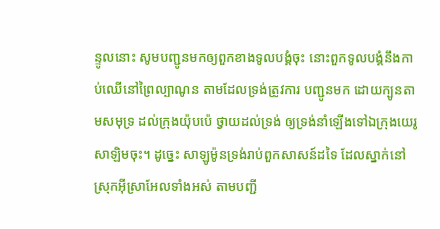ន្ទូលនោះ សូមបញ្ជូនមកឲ្យពួកខាងទូលបង្គំចុះ នោះពួកទូលបង្គំនឹងកាប់ឈើនៅព្រៃល្បាណូន តាមដែលទ្រង់ត្រូវការ បញ្ជូនមក ដោយក្បូនតាមសមុទ្រ ដល់ក្រុងយ៉ុបប៉េ ថ្វាយដល់ទ្រង់ ឲ្យទ្រង់នាំឡើងទៅឯក្រុងយេរូសាឡិមចុះ។ ដូច្នេះ សាឡូម៉ូនទ្រង់រាប់ពួកសាសន៍ដទៃ ដែលស្នាក់នៅស្រុកអ៊ីស្រាអែលទាំងអស់ តាមបញ្ជី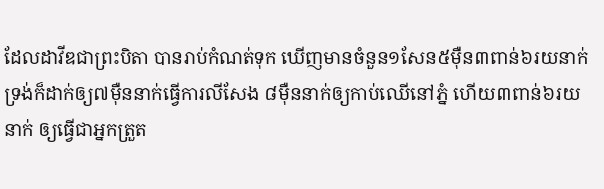ដែលដាវីឌជាព្រះបិតា បានរាប់កំណត់ទុក ឃើញមានចំនួន១សែន៥ម៉ឺន៣ពាន់៦រយនាក់ ទ្រង់ក៏ដាក់ឲ្យ៧ម៉ឺននាក់ធ្វើការលីសែង ៨ម៉ឺននាក់ឲ្យកាប់ឈើនៅភ្នំ ហើយ៣ពាន់៦រយនាក់ ឲ្យធ្វើជាអ្នកត្រួត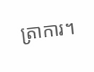ត្រាការ។